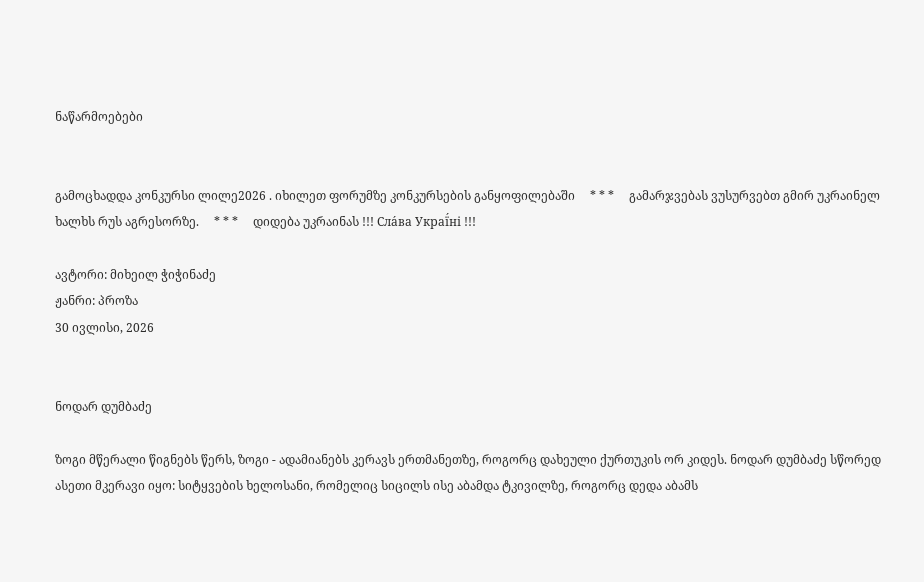ნაწარმოებები


გამოცხადდა კონკურსი ლილე2026 . იხილეთ ფორუმზე კონკურსების განყოფილებაში     * * *     გამარჯვებას ვუსურვებთ გმირ უკრაინელ ხალხს რუს აგრესორზე.     * * *     დიდება უკრაინას !!! Сла́ва Украї́ні !!!

ავტორი: მიხეილ ჭიჭინაძე
ჟანრი: პროზა
30 ივლისი, 2026


ნოდარ დუმბაძე

ზოგი მწერალი წიგნებს წერს, ზოგი - ადამიანებს კერავს ერთმანეთზე, როგორც დახეული ქურთუკის ორ კიდეს. ნოდარ დუმბაძე სწორედ ასეთი მკერავი იყო: სიტყვების ხელოსანი, რომელიც სიცილს ისე აბამდა ტკივილზე, როგორც დედა აბამს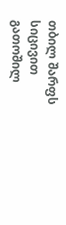თბილ შარფს სიცივით გათოშილ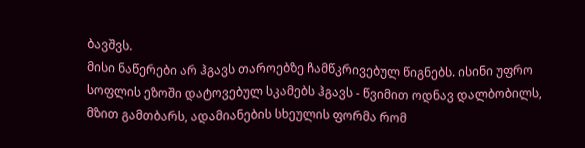ბავშვს.
მისი ნაწერები არ ჰგავს თაროებზე ჩამწკრივებულ წიგნებს. ისინი უფრო სოფლის ეზოში დატოვებულ სკამებს ჰგავს - წვიმით ოდნავ დალბობილს, მზით გამთბარს, ადამიანების სხეულის ფორმა რომ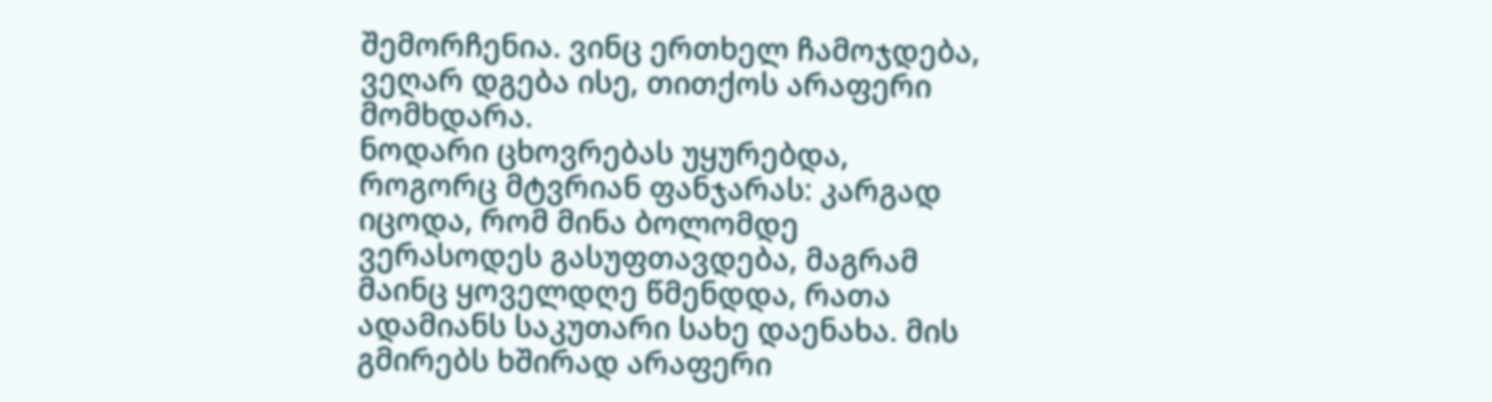შემორჩენია. ვინც ერთხელ ჩამოჯდება, ვეღარ დგება ისე, თითქოს არაფერი მომხდარა.
ნოდარი ცხოვრებას უყურებდა, როგორც მტვრიან ფანჯარას: კარგად იცოდა, რომ მინა ბოლომდე ვერასოდეს გასუფთავდება, მაგრამ მაინც ყოველდღე წმენდდა, რათა ადამიანს საკუთარი სახე დაენახა. მის გმირებს ხშირად არაფერი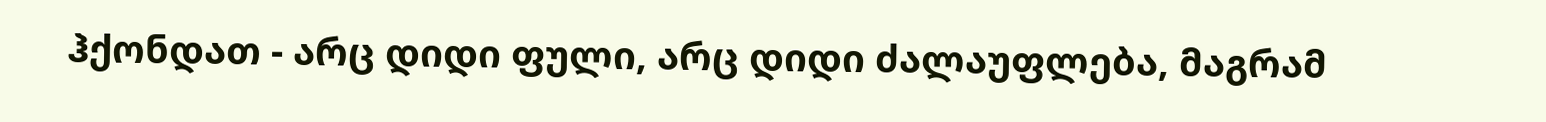ჰქონდათ - არც დიდი ფული, არც დიდი ძალაუფლება, მაგრამ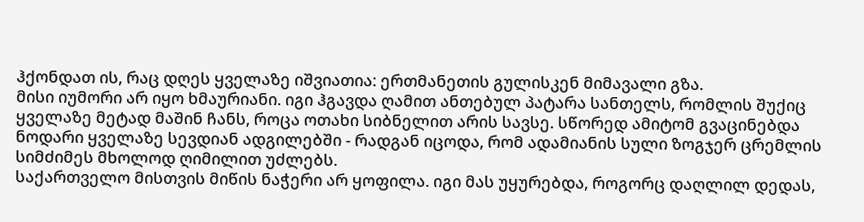ჰქონდათ ის, რაც დღეს ყველაზე იშვიათია: ერთმანეთის გულისკენ მიმავალი გზა.
მისი იუმორი არ იყო ხმაურიანი. იგი ჰგავდა ღამით ანთებულ პატარა სანთელს, რომლის შუქიც ყველაზე მეტად მაშინ ჩანს, როცა ოთახი სიბნელით არის სავსე. სწორედ ამიტომ გვაცინებდა ნოდარი ყველაზე სევდიან ადგილებში - რადგან იცოდა, რომ ადამიანის სული ზოგჯერ ცრემლის სიმძიმეს მხოლოდ ღიმილით უძლებს.
საქართველო მისთვის მიწის ნაჭერი არ ყოფილა. იგი მას უყურებდა, როგორც დაღლილ დედას,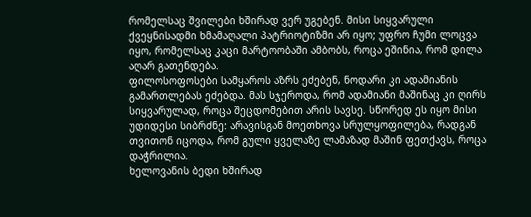რომელსაც შვილები ხშირად ვერ უგებენ. მისი სიყვარული ქვეყნისადმი ხმამაღალი პატრიოტიზმი არ იყო; უფრო ჩუმი ლოცვა იყო, რომელსაც კაცი მარტოობაში ამბობს, როცა ეშინია, რომ დილა აღარ გათენდება.
ფილოსოფოსები სამყაროს აზრს ეძებენ, ნოდარი კი ადამიანის გამართლებას ეძებდა. მას სჯეროდა, რომ ადამიანი მაშინაც კი ღირს სიყვარულად, როცა შეცდომებით არის სავსე. სწორედ ეს იყო მისი უდიდესი სიბრძნე: არავისგან მოეთხოვა სრულყოფილება, რადგან თვითონ იცოდა, რომ გული ყველაზე ლამაზად მაშინ ფეთქავს, როცა დაჭრილია.
ხელოვანის ბედი ხშირად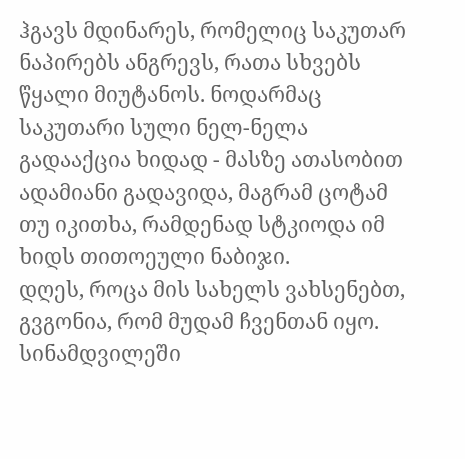ჰგავს მდინარეს, რომელიც საკუთარ ნაპირებს ანგრევს, რათა სხვებს წყალი მიუტანოს. ნოდარმაც საკუთარი სული ნელ-ნელა გადააქცია ხიდად - მასზე ათასობით ადამიანი გადავიდა, მაგრამ ცოტამ თუ იკითხა, რამდენად სტკიოდა იმ ხიდს თითოეული ნაბიჯი.
დღეს, როცა მის სახელს ვახსენებთ, გვგონია, რომ მუდამ ჩვენთან იყო. სინამდვილეში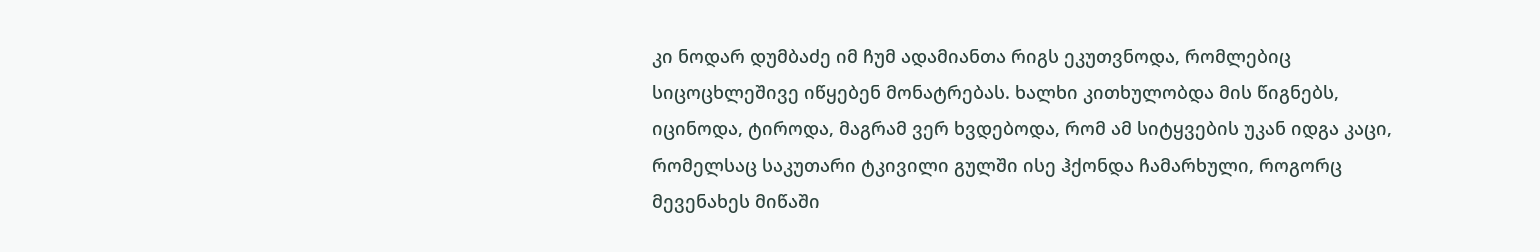კი ნოდარ დუმბაძე იმ ჩუმ ადამიანთა რიგს ეკუთვნოდა, რომლებიც სიცოცხლეშივე იწყებენ მონატრებას. ხალხი კითხულობდა მის წიგნებს, იცინოდა, ტიროდა, მაგრამ ვერ ხვდებოდა, რომ ამ სიტყვების უკან იდგა კაცი, რომელსაც საკუთარი ტკივილი გულში ისე ჰქონდა ჩამარხული, როგორც მევენახეს მიწაში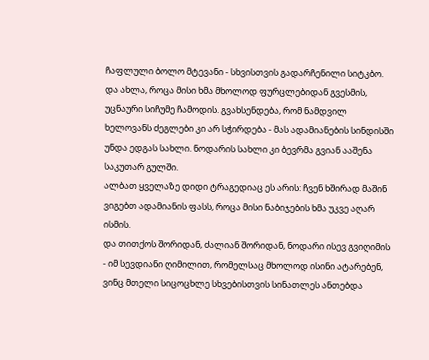ჩაფლული ბოლო მტევანი - სხვისთვის გადარჩენილი სიტკბო.
და ახლა, როცა მისი ხმა მხოლოდ ფურცლებიდან გვესმის, უცნაური სიჩუმე ჩამოდის. გვახსენდება, რომ ნამდვილ ხელოვანს ძეგლები კი არ სჭირდება - მას ადამიანების სინდისში უნდა ედგას სახლი. ნოდარის სახლი კი ბევრმა გვიან ააშენა საკუთარ გულში.
ალბათ ყველაზე დიდი ტრაგედიაც ეს არის: ჩვენ ხშირად მაშინ ვიგებთ ადამიანის ფასს, როცა მისი ნაბიჯების ხმა უკვე აღარ ისმის.
და თითქოს შორიდან, ძალიან შორიდან, ნოდარი ისევ გვიღიმის - იმ სევდიანი ღიმილით, რომელსაც მხოლოდ ისინი ატარებენ, ვინც მთელი სიცოცხლე სხვებისთვის სინათლეს ანთებდა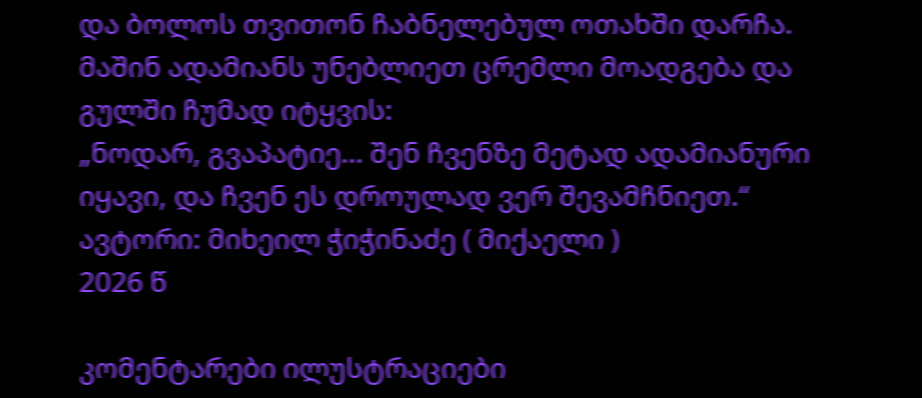და ბოლოს თვითონ ჩაბნელებულ ოთახში დარჩა.
მაშინ ადამიანს უნებლიეთ ცრემლი მოადგება და გულში ჩუმად იტყვის:
„ნოდარ, გვაპატიე… შენ ჩვენზე მეტად ადამიანური იყავი, და ჩვენ ეს დროულად ვერ შევამჩნიეთ.“
ავტორი: მიხეილ ჭიჭინაძე ( მიქაელი )
2026 წ

კომენტარები ილუსტრაციები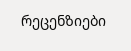რეცენზიები